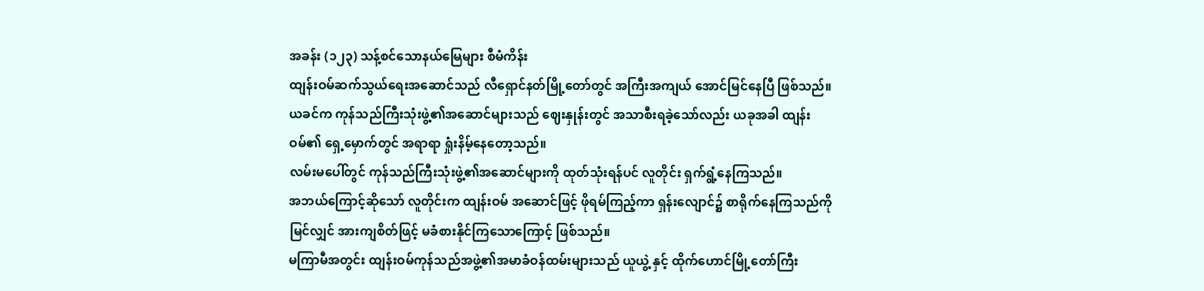အခန်း (၁၂၃) သန့်စင်သောနယ်မြေများ စီမံကိန်း
ထျန်းဝမ်ဆက်သွယ်ရေးအဆောင်သည် လီရှောင်နတ်မြို့တော်တွင် အကြီးအကျယ် အောင်မြင်နေပြီ ဖြစ်သည်။
ယခင်က ကုန်သည်ကြီးသုံးဖွဲ့၏အဆောင်များသည် ဈေးနှုန်းတွင် အသာစီးရခဲ့သော်လည်း ယခုအခါ ထျန်းဝမ်၏ ရှေ့မှောက်တွင် အရာရာ ရှုံးနိမ့်နေတော့သည်။
လမ်းမပေါ်တွင် ကုန်သည်ကြီးသုံးဖွဲ့၏အဆောင်များကို ထုတ်သုံးရန်ပင် လူတိုင်း ရှက်ရွံ့နေကြသည်။
အဘယ်ကြောင့်ဆိုသော် လူတိုင်းက ထျန်းဝမ် အဆောင်ဖြင့် ဖိုရမ်ကြည့်ကာ ရှန်းလျောင်၌ စာရိုက်နေကြသည်ကို မြင်လျှင် အားကျစိတ်ဖြင့် မခံစားနိုင်ကြသောကြောင့် ဖြစ်သည်။
မကြာမီအတွင်း ထျန်းဝမ်ကုန်သည်အဖွဲ့၏အမာခံဝန်ထမ်းများသည် ယူယွဲ့ နှင့် ထိုက်ဟောင်မြို့တော်ကြီး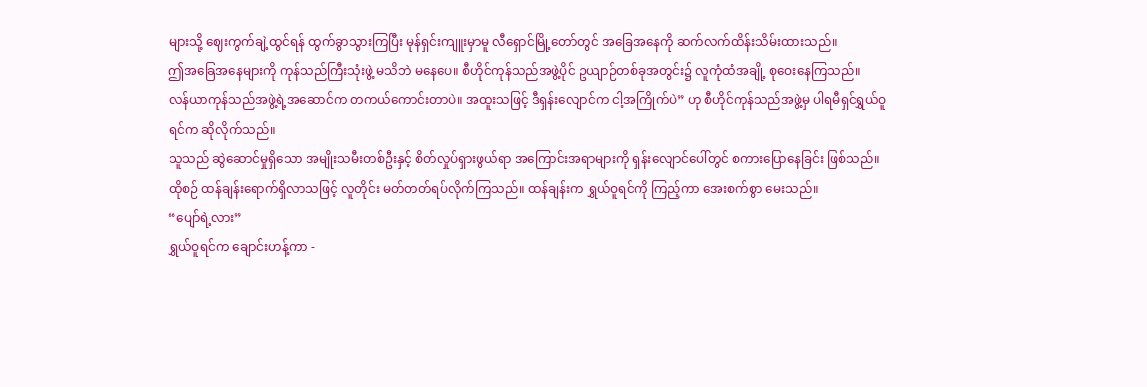များသို့ ဈေးကွက်ချဲ့ထွင်ရန် ထွက်ခွာသွားကြပြီး မုန်ရှင်းကျူးမှာမူ လီရှောင်မြို့တော်တွင် အခြေအနေကို ဆက်လက်ထိန်းသိမ်းထားသည်။
ဤအခြေအနေများကို ကုန်သည်ကြီးသုံးဖွဲ့ မသိဘဲ မနေပေ။ စီဟိုင်ကုန်သည်အဖွဲ့ပိုင် ဥယျာဉ်တစ်ခုအတွင်း၌ လူကုံထံအချို့ စုဝေးနေကြသည်။
လန်ယာကုန်သည်အဖွဲ့ရဲ့အဆောင်က တကယ်ကောင်းတာပဲ။ အထူးသဖြင့် ဒီရှန်းလျောင်က ငါ့အကြိုက်ပဲ” ဟု စီဟိုင်ကုန်သည်အဖွဲ့မှ ပါရမီရှင်ရွှယ်ဝူရင်က ဆိုလိုက်သည်။
သူသည် ဆွဲဆောင်မှုရှိသော အမျိုးသမီးတစ်ဦးနှင့် စိတ်လှုပ်ရှားဖွယ်ရာ အကြောင်းအရာများကို ရှန်းလျောင်ပေါ်တွင် စကားပြောနေခြင်း ဖြစ်သည်။
ထိုစဉ် ထန်ချန်းရောက်ရှိလာသဖြင့် လူတိုင်း မတ်တတ်ရပ်လိုက်ကြသည်။ ထန်ချန်းက ရွှယ်ဝူရင်ကို ကြည့်ကာ အေးစက်စွာ မေးသည်။
“ပျော်ရဲ့လား”
ရွှယ်ဝူရင်က ချောင်းဟန့်ကာ -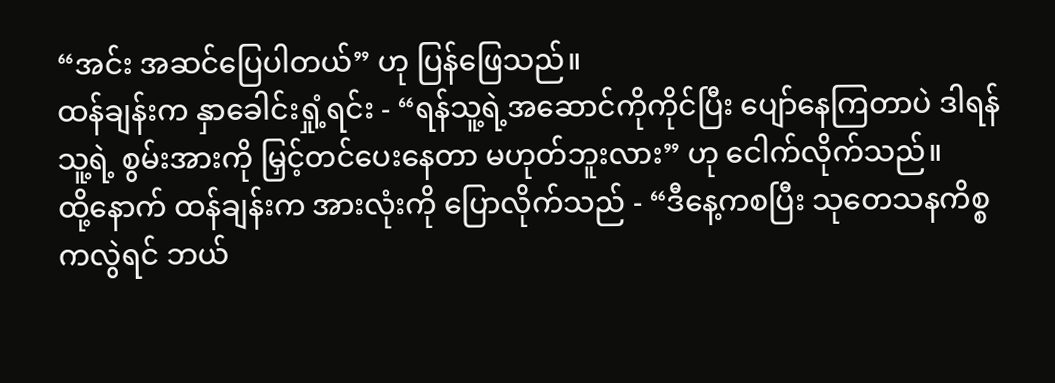“အင်း အဆင်ပြေပါတယ်” ဟု ပြန်ဖြေသည်။
ထန်ချန်းက နှာခေါင်းရှုံ့ရင်း - “ရန်သူ့ရဲ့အဆောင်ကိုကိုင်ပြီး ပျော်နေကြတာပဲ ဒါရန်သူ့ရဲ့ စွမ်းအားကို မြှင့်တင်ပေးနေတာ မဟုတ်ဘူးလား” ဟု ငေါက်လိုက်သည်။
ထို့နောက် ထန်ချန်းက အားလုံးကို ပြောလိုက်သည် - “ဒီနေ့ကစပြီး သုတေသနကိစ္စကလွဲရင် ဘယ်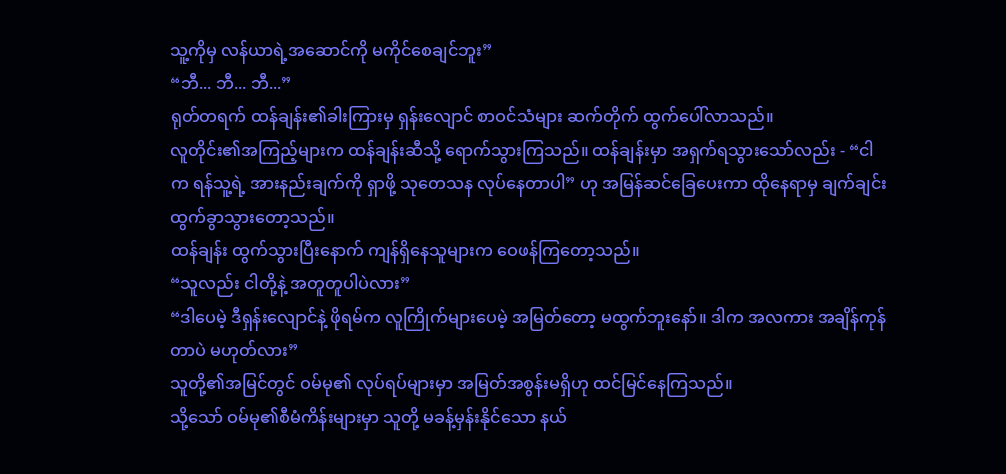သူ့ကိုမှ လန်ယာရဲ့အဆောင်ကို မကိုင်စေချင်ဘူး”
“ဘီ... ဘီ... ဘီ...”
ရုတ်တရက် ထန်ချန်း၏ခါးကြားမှ ရှန်းလျောင် စာဝင်သံများ ဆက်တိုက် ထွက်ပေါ်လာသည်။
လူတိုင်း၏အကြည့်များက ထန်ချန်းဆီသို့ ရောက်သွားကြသည်။ ထန်ချန်းမှာ အရှက်ရသွားသော်လည်း - “ငါက ရန်သူ့ရဲ့ အားနည်းချက်ကို ရှာဖို့ သုတေသန လုပ်နေတာပါ” ဟု အမြန်ဆင်ခြေပေးကာ ထိုနေရာမှ ချက်ချင်း ထွက်ခွာသွားတော့သည်။
ထန်ချန်း ထွက်သွားပြီးနောက် ကျန်ရှိနေသူများက ဝေဖန်ကြတော့သည်။
“သူလည်း ငါတို့နဲ့ အတူတူပါပဲလား”
“ဒါပေမဲ့ ဒီရှန်းလျောင်နဲ့ ဖိုရမ်က လူကြိုက်များပေမဲ့ အမြတ်တော့ မထွက်ဘူးနော်။ ဒါက အလကား အချိန်ကုန်တာပဲ မဟုတ်လား”
သူတို့၏အမြင်တွင် ဝမ်မု၏ လုပ်ရပ်များမှာ အမြတ်အစွန်းမရှိဟု ထင်မြင်နေကြသည်။
သို့သော် ဝမ်မု၏စီမံကိန်းများမှာ သူတို့ မခန့်မှန်းနိုင်သော နယ်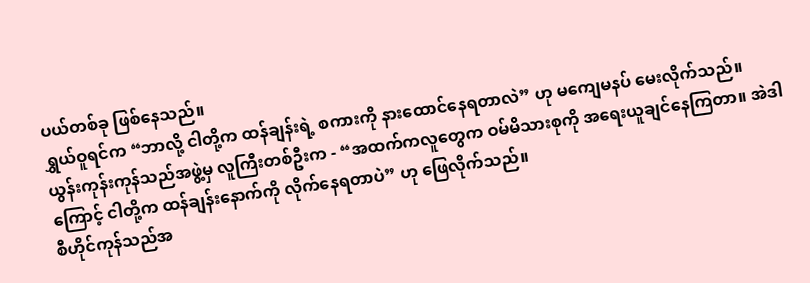ပယ်တစ်ခု ဖြစ်နေသည်။
ရွှယ်ဝူရင်က “ဘာလို့ ငါတို့က ထန်ချန်းရဲ့ စကားကို နားထောင်နေရတာလဲ” ဟု မကျေမနပ် မေးလိုက်သည်။
ယွန်းကုန်းကုန်သည်အဖွဲ့မှ လူကြီးတစ်ဦးက - “အထက်ကလူတွေက ဝမ်မိသားစုကို အရေးယူချင်နေကြတာ။ အဲဒါကြောင့် ငါတို့က ထန်ချန်းနောက်ကို လိုက်နေရတာပဲ” ဟု ဖြေလိုက်သည်။
စီဟိုင်ကုန်သည်အ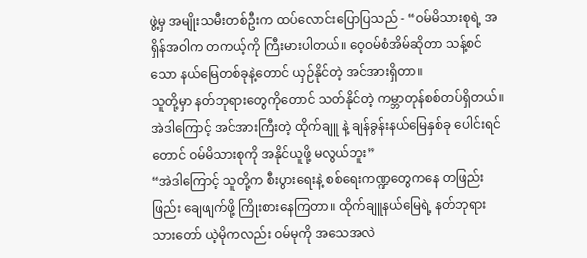ဖွဲ့မှ အမျိုးသမီးတစ်ဦးက ထပ်လောင်းပြောပြသည် - “ဝမ်မိသားစုရဲ့ အရှိန်အဝါက တကယ့်ကို ကြီးမားပါတယ်။ ဝေ့ဝမ်စံအိမ်ဆိုတာ သန့်စင်သော နယ်မြေတစ်ခုနဲ့တောင် ယှဉ်နိုင်တဲ့ အင်အားရှိတာ။
သူတို့မှာ နတ်ဘုရားတွေကိုတောင် သတ်နိုင်တဲ့ ကမ္ဘာတုန်စစ်တပ်ရှိတယ်။ အဲဒါကြောင့် အင်အားကြီးတဲ့ ထိုက်ချူ နဲ့ ချန်ခွန်းနယ်မြေနှစ်ခု ပေါင်းရင်တောင် ဝမ်မိသားစုကို အနိုင်ယူဖို့ မလွယ်ဘူး”
“အဲဒါကြောင့် သူတို့က စီးပွားရေးနဲ့ စစ်ရေးကဏ္ဍတွေကနေ တဖြည်းဖြည်း ချေဖျက်ဖို့ ကြိုးစားနေကြတာ။ ထိုက်ချူနယ်မြေရဲ့ နတ်ဘုရားသားတော် ယဲ့မိုကလည်း ဝမ်မုကို အသေအလဲ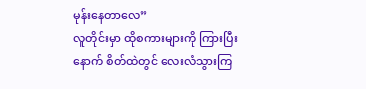မုန်းနေတာလေ”
လူတိုင်းမှာ ထိုစကားများကို ကြားပြီးနောက် စိတ်ထဲတွင် လေးလံသွားကြ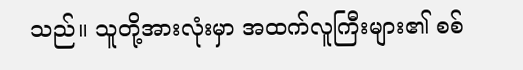သည်။ သူတို့အားလုံးမှာ အထက်လူကြီးများ၏ စစ်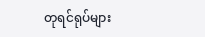တုရင်ရုပ်များ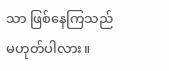သာ ဖြစ်နေကြသည် မဟုတ်ပါလား။